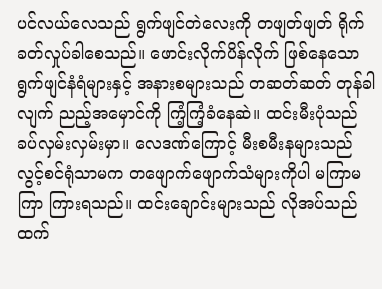ပင်လယ်လေသည် ရွက်ဖျင်တဲလေးကို တဖျတ်ဖျတ် ရိုက်ခတ်လှုပ်ခါစေသည်။ ဖောင်းလိုက်ပိန်လိုက် ဖြစ်နေသော ရွက်ဖျင်နံရံများနှင့် အနားစများသည် တဆတ်ဆတ် တုန်ခါလျက် ညည့်အမှောင်ကို ကြံ့ကြံ့ခံနေဆဲ။ ထင်းမီးပုံသည် ခပ်လှမ်းလှမ်းမှာ။ လေဒဏ်ကြောင့် မီးစမီးနများသည် လွင့်စင်ရုံသာမက တဖျောက်ဖျောက်သံများကိုပါ မကြာမကြာ ကြားရသည်။ ထင်းချောင်းများသည် လိုအပ်သည်ထက်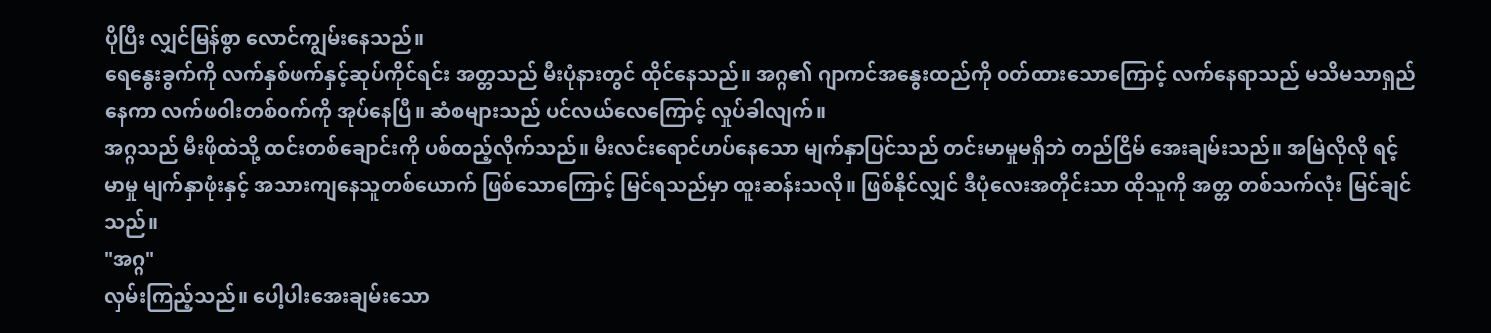ပိုပြီး လျှင်မြန်စွာ လောင်ကျွမ်းနေသည်။
ရေနွေးခွက်ကို လက်နှစ်ဖက်နှင့်ဆုပ်ကိုင်ရင်း အတ္တသည် မီးပုံနားတွင် ထိုင်နေသည်။ အဂ္ဂ၏ ဂျာကင်အနွေးထည်ကို ၀တ်ထားသောကြောင့် လက်နေရာသည် မသိမသာရှည်နေကာ လက်ဖ၀ါးတစ်၀က်ကို အုပ်နေပြီ။ ဆံစများသည် ပင်လယ်လေကြောင့် လှုပ်ခါလျက်။
အဂ္ဂသည် မီးဖိုထဲသို့ ထင်းတစ်ချောင်းကို ပစ်ထည့်လိုက်သည်။ မီးလင်းရောင်ဟပ်နေသော မျက်နှာပြင်သည် တင်းမာမှုမရှိဘဲ တည်ငြိမ် အေးချမ်းသည်။ အမြဲလိုလို ရင့်မာမှု မျက်နှာဖုံးနှင့် အသားကျနေသူတစ်ယောက် ဖြစ်သောကြောင့် မြင်ရသည်မှာ ထူးဆန်းသလို။ ဖြစ်နိုင်လျှင် ဒီပုံလေးအတိုင်းသာ ထိုသူကို အတ္တ တစ်သက်လုံး မြင်ချင်သည်။
"အဂ္ဂ"
လှမ်းကြည့်သည်။ ပေါ့ပါးအေးချမ်းသော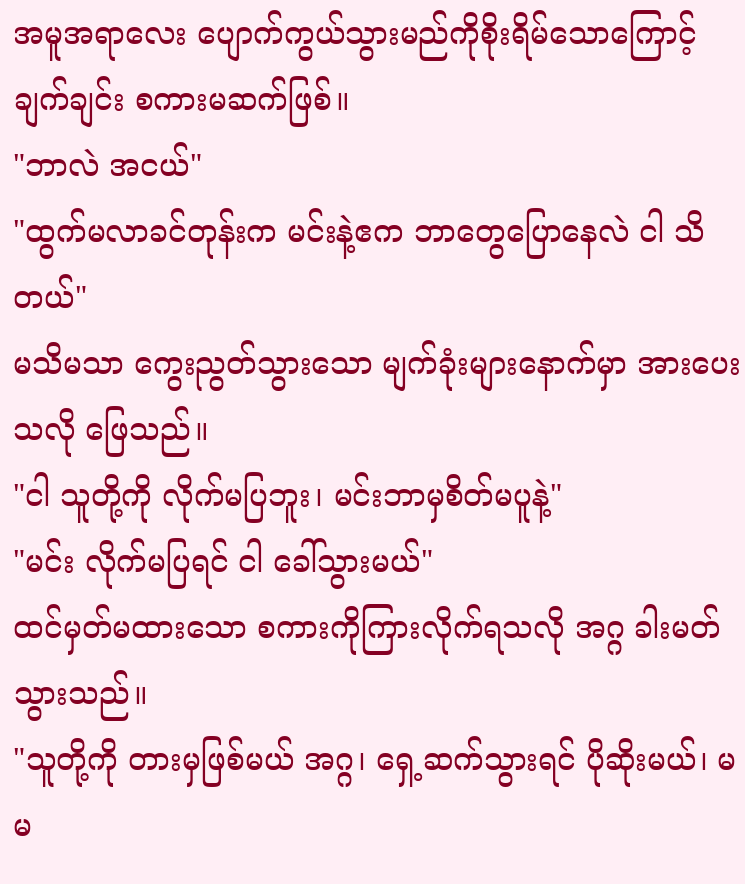အမူအရာလေး ပျောက်ကွယ်သွားမည်ကိုစိုးရိမ်သောကြောင့် ချက်ချင်း စကားမဆက်ဖြစ်။
"ဘာလဲ အငယ်"
"ထွက်မလာခင်တုန်းက မင်းနဲ့ဧက ဘာတွေပြောနေလဲ ငါ သိတယ်"
မသိမသာ ကွေးညွတ်သွားသော မျက်ခုံးများနောက်မှာ အားပေးသလို ဖြေသည်။
"ငါ သူတို့ကို လိုက်မပြဘူး၊ မင်းဘာမှစိတ်မပူနဲ့"
"မင်း လိုက်မပြရင် ငါ ခေါ်သွားမယ်"
ထင်မှတ်မထားသော စကားကိုကြားလိုက်ရသလို အဂ္ဂ ခါးမတ်သွားသည်။
"သူတို့ကို တားမှဖြစ်မယ် အဂ္ဂ၊ ရှေ့ဆက်သွားရင် ပိုဆိုးမယ်၊ မမ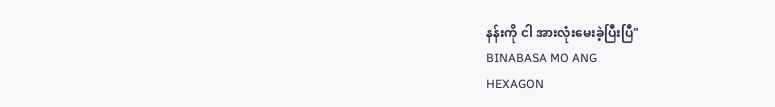နန်းကို ငါ အားလုံးမေးခဲ့ပြီးပြီ"
BINABASA MO ANG
HEXAGON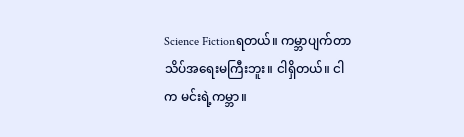Science Fictionရတယ်။ ကမ္ဘာပျက်တာ သိပ်အရေးမကြီးဘူး။ ငါရှိတယ်။ ငါက မင်းရဲ့ကမ္ဘာ။